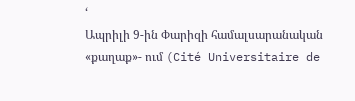‘
Ապրիլի 9-ին Փարիզի համալսարանական «քաղաք»- ում (Cité Universitaire de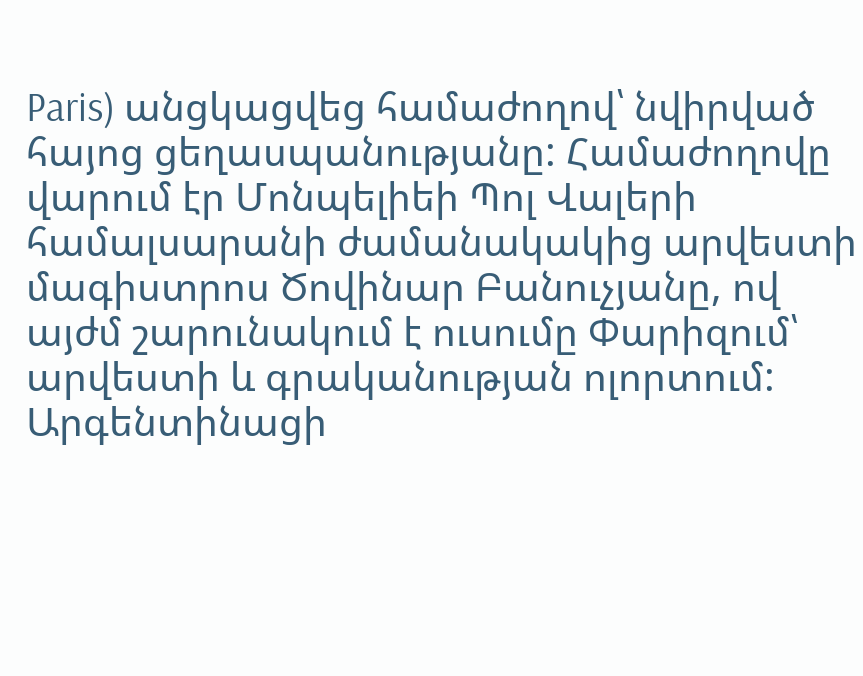Paris) անցկացվեց համաժողով՝ նվիրված հայոց ցեղասպանությանը: Համաժողովը վարում էր Մոնպելիեի Պոլ Վալերի համալսարանի ժամանակակից արվեստի մագիստրոս Ծովինար Բանուչյանը, ով այժմ շարունակում է ուսումը Փարիզում՝ արվեստի և գրականության ոլորտում: Արգենտինացի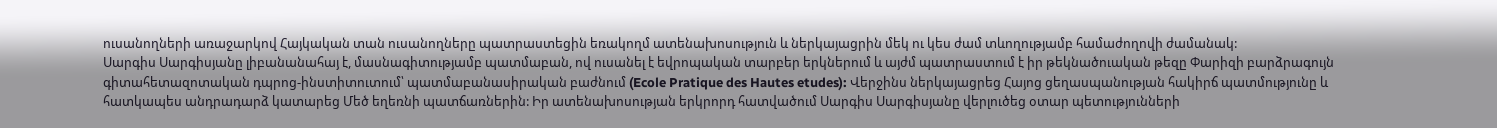ուսանողների առաջարկով Հայկական տան ուսանողները պատրաստեցին եռակողմ ատենախոսություն և ներկայացրին մեկ ու կես ժամ տևողությամբ համաժողովի ժամանակ:
Սարգիս Սարգիսյանը լիբանանահայ է, մասնագիտությամբ պատմաբան, ով ուսանել է եվրոպական տարբեր երկներում և այժմ պատրաստում է իր թեկնածուական թեզը Փարիզի բարձրագույն գիտահետազոտական դպրոց-ինստիտուտում՝ պատմաբանասիրական բաժնում (Ecole Pratique des Hautes etudes): Վերջինս ներկայացրեց Հայոց ցեղասպանության հակիրճ պատմությունը և հատկապես անդրադարձ կատարեց Մեծ եղեռնի պատճառներին: Իր ատենախոսության երկրորդ հատվածում Սարգիս Սարգիսյանը վերլուծեց օտար պետությունների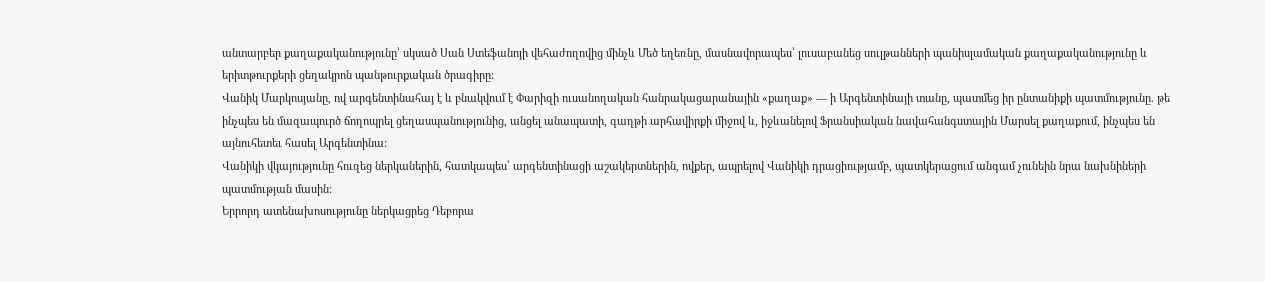անտարբեր քաղաքականությունը՝ սկսած Սան Ստեֆանոյի վեհաժողովից մինչև Մեծ եղեռնը, մասնավորապես՝ լուսաբանեց սուլթանների պանիսլամական քաղաքականությունը և երիտթուրքերի ցեղակրոն պանթուրքական ծրագիրը:
Վանիկ Մարկոսյանը, ով արգենտինահայ է և բնակվում է Փարիզի ուսանողական հանրակացարանային «քաղաք» — ի Արգենտինայի տանը, պատմեց իր ընտանիքի պատմությունը. թե ինչպես են մազապուրծ ճողոպրել ցեղասպանությունից, անցել անապատի, գաղթի արհավիրքի միջով և, իջևանելով Ֆրանսիական նավահանգստային Մարսել քաղաքում, ինչպես են այնուհետեւ հասել Արգենտինա:
Վանիկի վկայությունը հուզեց ներկաներին, հատկապես՝ արգենտինացի աշակերտներին, ովքեր, ապրելով Վանիկի դրացիությամբ, պատկերացում անգամ չունեին նրա նախնիների պատմության մասին:
Երրորդ ատենախոսությունը ներկացրեց Դեբորա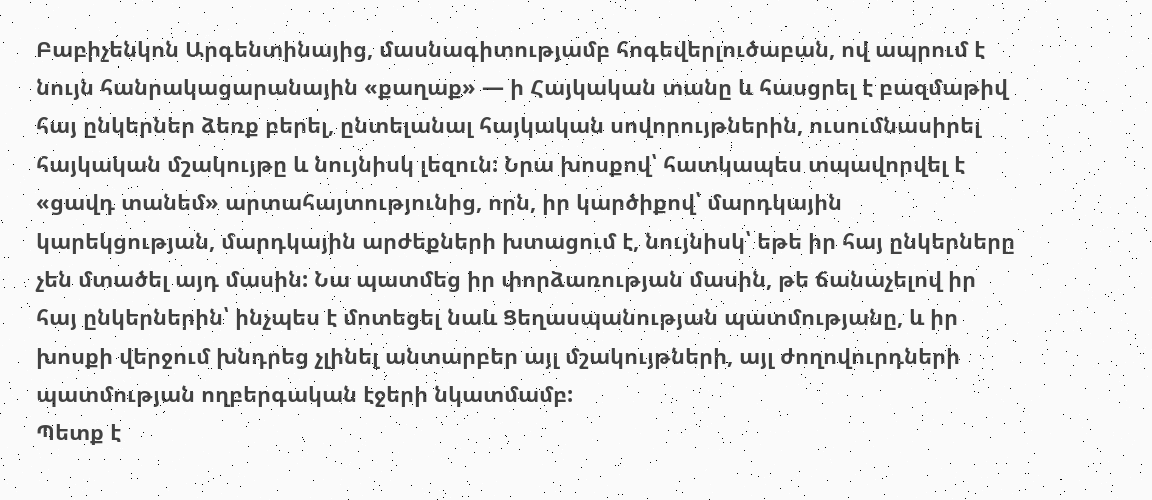Բաբիչենկոն Արգենտինայից, մասնագիտությամբ հոգեվերլուծաբան, ով ապրում է նույն հանրակացարանային «քաղաք» — ի Հայկական տանը և հասցրել է բազմաթիվ հայ ընկերներ ձեռք բերել, ընտելանալ հայկական սովորույթներին, ուսումնասիրել հայկական մշակույթը և նույնիսկ լեզուն: Նրա խոսքով՝ հատկապես տպավորվել է «ցավդ տանեմ» արտահայտությունից, որն, իր կարծիքով՝ մարդկային կարեկցության, մարդկային արժեքների խտացում է, նույնիսկ՝ եթե իր հայ ընկերները չեն մտածել այդ մասին: Նա պատմեց իր փորձառության մասին, թե ճանաչելով իր հայ ընկերներին՝ ինչպես է մոտեցել նաև Ցեղասպանության պատմությանը, և իր խոսքի վերջում խնդրեց չլինել անտարբեր այլ մշակույթների, այլ ժողովուրդների պատմության ողբերգական էջերի նկատմամբ:
Պետք է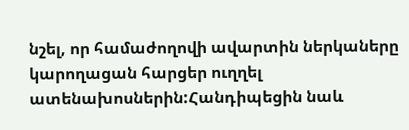նշել, որ համաժողովի ավարտին ներկաները կարողացան հարցեր ուղղել ատենախոսներին:Հանդիպեցին նաև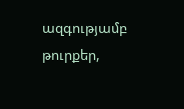ազգությամբ թուրքեր,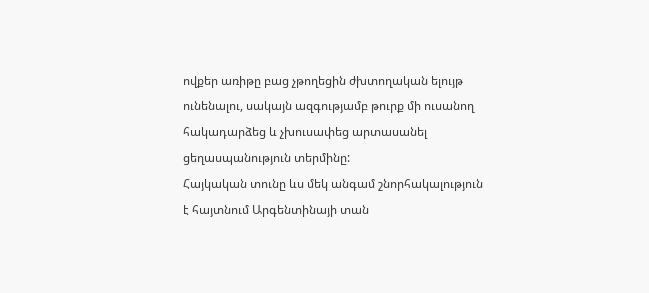ովքեր առիթը բաց չթողեցին ժխտողական ելույթ ունենալու, սակայն ազգությամբ թուրք մի ուսանող հակադարձեց և չխուսափեց արտասանել ցեղասպանություն տերմինը:
Հայկական տունը ևս մեկ անգամ շնորհակալություն է հայտնում Արգենտինայի տան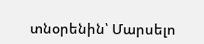տնօրենին՝ Մարսելո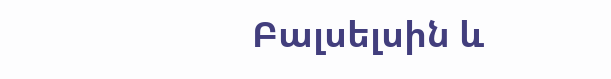Բալսելսին և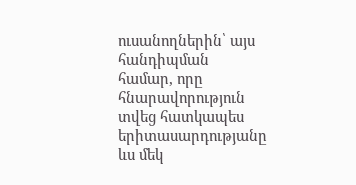ուսանողներին՝ այս հանդիպման համար, որը հնարավորություն տվեց հատկապես երիտասարդությանը ևս մեկ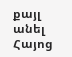քայլ անել Հայոց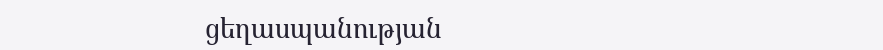ցեղասպանության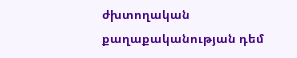ժխտողական քաղաքականության դեմ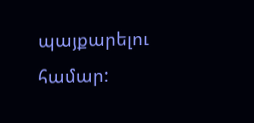պայքարելու համար: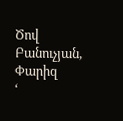Ծով Բանուչյան, Փարիզ
‘